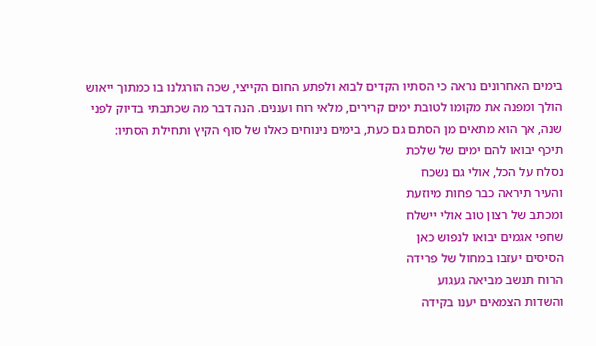בימים האחרונים נראה כי הסתיו הקדים לבוא ולפתע החום הקייצי, שכה הורגלנו בו כמתוך ייאוש הולך ומפנה את מקומו לטובת ימים קרירים, מלאי רוח ועננים. הנה דבר מה שכתבתי בדיוק לפני שנה, אך הוא מתאים מן הסתם גם כעת, בימים נינוחים כאלו של סוף הקיץ ותחילת הסתיו:
תיכף יבואו להם ימים של שלכת
נסלח על הכל, אולי גם נשכח
והעיר תיראה כבר פחות מיוזעת
ומכתב של רצון טוב אולי יישלח
שחפי אגמים יבואו לנפוש כאן
הסיסים יעזבו במחול של פרידה
הרוח תנשב מביאה געגוע
והשדות הצמאים יענו בקידה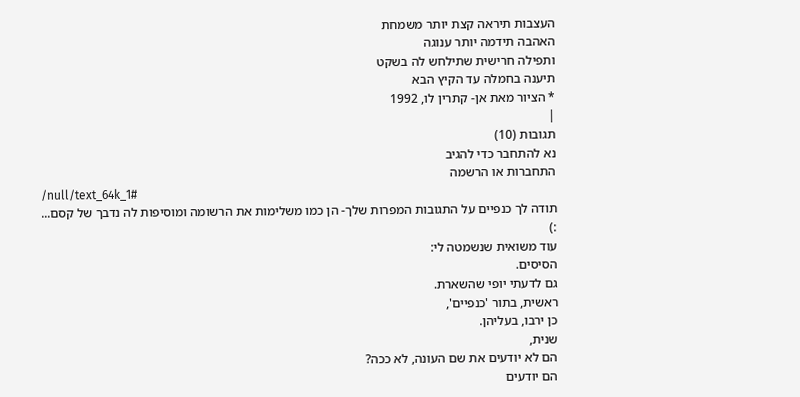העצבות תיראה קצת יותר משמחת
האהבה תידמה יותר ענוגה
ותפילה חרישית שתילחש לה בשקט
תיענה בחמלה עד הקיץ הבא
* הציור מאת אן- קתרין לו, 1992
|
תגובות (10)
נא להתחבר כדי להגיב
התחברות או הרשמה
/null/text_64k_1#
תודה לך כנפיים על התגובות המפרות שלך- הן כמו משלימות את הרשומה ומוסיפות לה נדבך של קסם...
:)
עוד משואית שנשמטה לי:
הסיסים.
גם לדעתי יופי שהשארת.
ראשית, בתור 'כנפיים',
כן ירבו, בעליהן.
שנית,
הם לא יודעים את שם העונה, לא ככה?
הם יודעים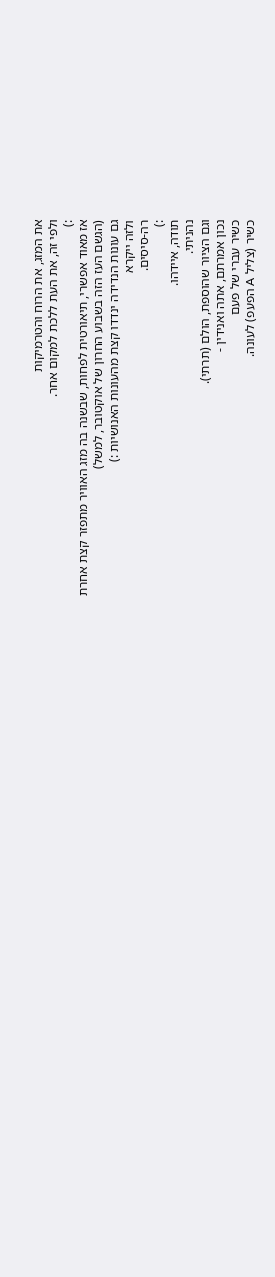את המזג, את הרוח והטרמיקות
ולפי זה, את העת ללכת למקום אחר.
:)
אז מאוד אפשרי, תיאורטית לפחות, שבשנה בה מזג האוויר מתפזר קצת אחרת
(הגשם העז הזה בשבוע החרון של אוקטובר, למשל)
גם עונות הנדידה ינדדו קצת מהעונות האנושיות :)
ולזה ייקרא
רה-סיסים.
:)
תודה, איידהו.
נהניתי.
וגם הציור שהוספת, הולם (תרתי).
נכון אמרתם, אתה ואנידין -
כשיר עברי של פעם
כשיר (צליל A הפעפ) לעונה.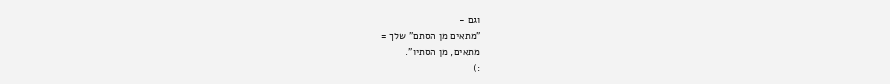וגם -
"מתאים מן הסתם" שלך =
מתאים, מן הסתיו".
:)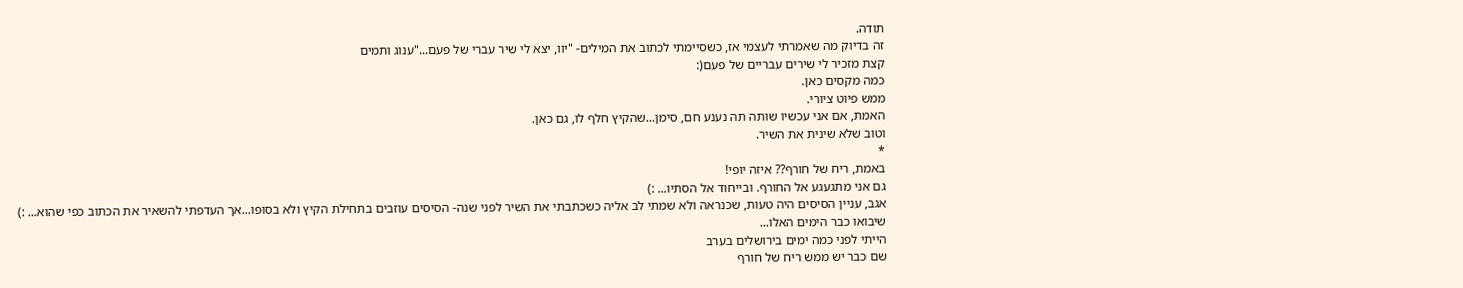תודה.
זה בדיוק מה שאמרתי לעצמי אז, כשסיימתי לכתוב את המילים- "יוו, יצא לי שיר עברי של פעם..."ענוג ותמים
קצת מזכיר לי שירים עבריים של פעם(:
כמה מקסים כאן.
ממש פיוט ציורי.
האמת, אם אני עכשיו שותה תה נענע חם, סימן...שהקיץ חלף לו, גם כאן.
וטוב שלא שינית את השיר.
*
באמת, ריח של חורף?? איזה יופי!
גם אני מתגעגע אל החורף. ובייחוד אל הסתיו... :)
אגב, עניין הסיסים היה טעות, שכנראה ולא שמתי לב אליה כשכתבתי את השיר לפני שנה- הסיסים עוזבים בתחילת הקיץ ולא בסופו...אך העדפתי להשאיר את הכתוב כפי שהוא... :)
שיבואו כבר הימים האלו...
הייתי לפני כמה ימים בירושלים בערב
שם כבר יש ממש ריח של חורף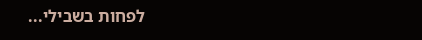לפחות בשבילי...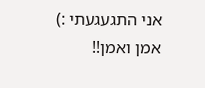אני התגעגעתי :)
אמן ואמן!!